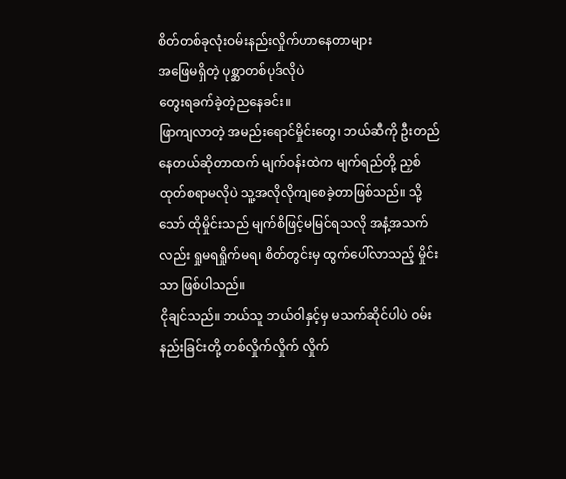စိတ်တစ်ခုလုံးဝမ်းနည်းလှိုက်ဟာနေတာများ
အဖြေမရှိတဲ့ ပုစ္ဆာတစ်ပုဒ်လိုပဲ
တွေးရခက်ခဲ့တဲ့ညနေခင်း။
ဖြာကျလာတဲ့ အမည်းရောင်မှိုင်းတွေ၊ ဘယ်ဆီကို ဦးတည်နေတယ်ဆိုတာထက် မျက်ဝန်းထဲက မျက်ရည်တို့ ညှစ်ထုတ်စရာမလိုပဲ သူ့အလိုလိုကျစေခဲ့တာဖြစ်သည်။ သို့သော် ထိုမှိုင်းသည် မျက်စိဖြင့်မမြင်ရသလို အနံ့အသက်လည်း ရှုမရရှိုက်မရ၊ စိတ်တွင်းမှ ထွက်ပေါ်လာသည့် မှိုင်းသာ ဖြစ်ပါသည်။
ငိုချင်သည်။ ဘယ်သူ ဘယ်ဝါနှင့်မှ မသက်ဆိုင်ပါပဲ ဝမ်းနည်းခြင်းတို့ တစ်လှိုက်လှိုက် လှိုက်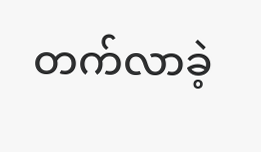တက်လာခဲ့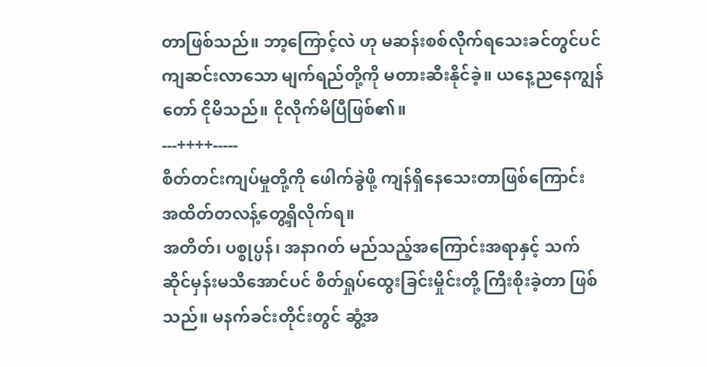တာဖြစ်သည်။ ဘာ့ကြောင့်လဲ ဟု မဆန်းစစ်လိုက်ရသေးခင်တွင်ပင် ကျဆင်းလာသော မျက်ရည်တို့ကို မတားဆီးနိုင်ခဲ့။ ယနေ့ညနေကျွန်တော် ငိုမိသည်။ ငိုလိုက်မိပြီဖြစ်၏။
---++++-----
စိတ်တင်းကျပ်မှုတို့ကို ဖေါက်ခွဲဖို့ ကျန်ရှိနေသေးတာဖြစ်ကြောင်း အထိတ်တလန့်တွေ့ရှိလိုက်ရ။
အတိတ်၊ ပစ္စုပ္ပန်၊ အနာဂတ် မည်သည့်အကြောင်းအရာနှင့် သက်ဆိုင်မှန်းမသိအောင်ပင် စိတ်ရှုပ်ထွေးခြင်းမှိုင်းတို့ ကြီးစိုးခဲ့တာ ဖြစ်သည်။ မနက်ခင်းတိုင်းတွင် ဆွံ့အ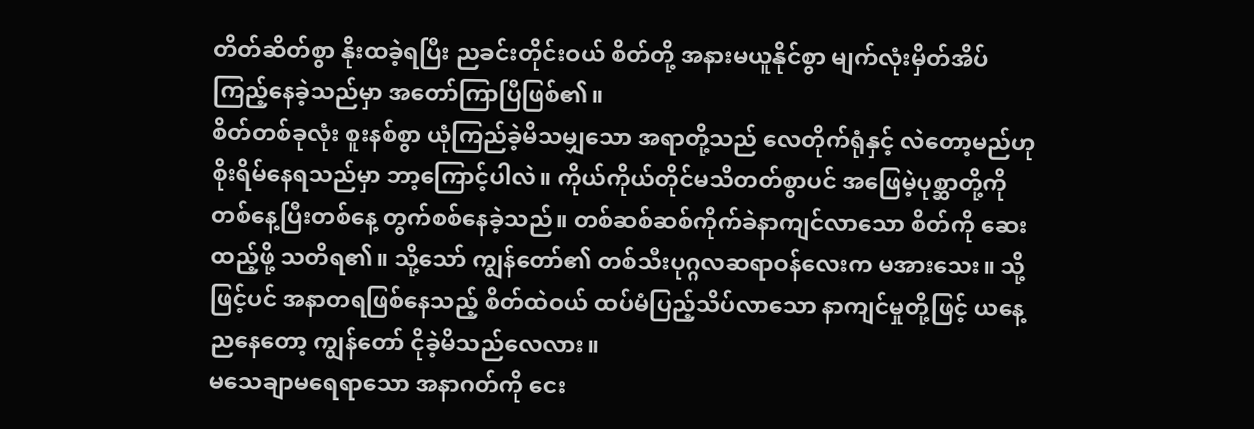တိတ်ဆိတ်စွာ နိုးထခဲ့ရပြီး ညခင်းတိုင်းဝယ် စိတ်တို့ အနားမယူနိုင်စွာ မျက်လုံးမှိတ်အိပ်ကြည့်နေခဲ့သည်မှာ အတော်ကြာပြီဖြစ်၏။
စိတ်တစ်ခုလုံး စူးနစ်စွာ ယုံကြည်ခဲ့မိသမျှသော အရာတို့သည် လေတိုက်ရုံနှင့် လဲတော့မည်ဟု စိုးရိမ်နေရသည်မှာ ဘာ့ကြောင့်ပါလဲ။ ကိုယ်ကိုယ်တိုင်မသိတတ်စွာပင် အဖြေမဲ့ပုစ္ဆာတို့ကို တစ်နေ့ပြီးတစ်နေ့ တွက်စစ်နေခဲ့သည်။ တစ်ဆစ်ဆစ်ကိုက်ခဲနာကျင်လာသော စိတ်ကို ဆေးထည့်ဖို့ သတိရ၏။ သို့သော် ကျွန်တော်၏ တစ်သီးပုဂ္ဂလဆရာဝန်လေးက မအားသေး။ သို့ဖြင့်ပင် အနာတရဖြစ်နေသည့် စိတ်ထဲဝယ် ထပ်မံပြည့်သိပ်လာသော နာကျင်မှုတို့ဖြင့် ယနေ့ညနေတော့ ကျွန်တော် ငိုခဲ့မိသည်လေလား။
မသေချာမရေရာသော အနာဂတ်ကို ငေး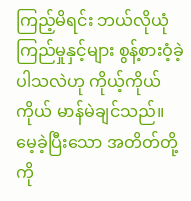ကြည့်မိရင်း ဘယ်လိုယုံကြည်မှုနှင့်များ စွန့်စားဝံ့ခဲ့ပါသလဲဟု ကိုယ့်ကိုယ်ကိုယ် မာန်မဲချင်သည်။ မေ့ခဲ့ပြီးသော အတိတ်တို့ကို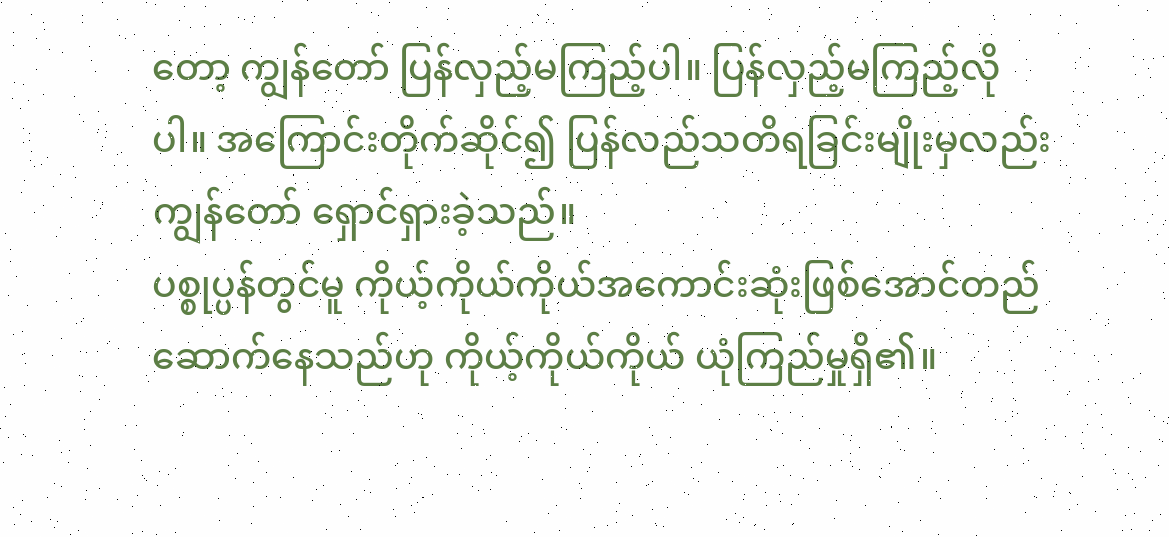တော့ ကျွန်တော် ပြန်လှည့်မကြည့်ပါ။ ပြန်လှည့်မကြည့်လိုပါ။ အကြောင်းတိုက်ဆိုင်၍ ပြန်လည်သတိရခြင်းမျိုးမှလည်း ကျွန်တော် ရှောင်ရှားခဲ့သည်။
ပစ္စုပ္ပန်တွင်မူ ကိုယ့်ကိုယ်ကိုယ်အကောင်းဆုံးဖြစ်အောင်တည်ဆောက်နေသည်ဟု ကိုယ့်ကိုယ်ကိုယ် ယုံကြည်မှုရှိ၏။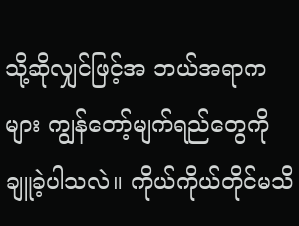သို့ဆိုလျှင်ဖြင့်အ ဘယ်အရာကများ ကျွန်တော့်မျက်ရည်တွေကို ချူခဲ့ပါသလဲ။ ကိုယ်ကိုယ်တိုင်မသိ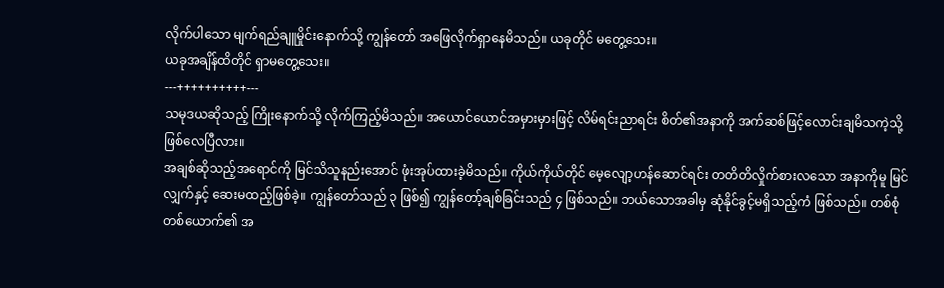လိုက်ပါသော မျက်ရည်ချူမှိုင်းနောက်သို့ ကျွန်တော် အဖြေလိုက်ရှာနေမိသည်။ ယခုတိုင် မတွေ့သေး။
ယခုအချိန်ထိတိုင် ရှာမတွေ့သေး။
---++++++++++---
သမုဒယဆိုသည့် ကြိုးနောက်သို့ လိုက်ကြည့်မိသည်။ အယောင်ယောင်အမှားမှားဖြင့် လိမ်ရင်းညာရင်း စိတ်၏အနာကို အက်ဆစ်ဖြင့်လောင်းချမိသကဲ့သို့ ဖြစ်လေပြီလား။
အချစ်ဆိုသည့်အရောင်ကို မြင်သိသူနည်းအောင် ဖုံးအုပ်ထားခဲ့မိသည်။ ကိုယ်ကိုယ်တိုင် မေ့လျော့ဟန်ဆောင်ရင်း တတိတိလှိုက်စားလသော အနာကိုမူ မြင်လျှက်နှင့် ဆေးမထည့်ဖြစ်ခဲ့။ ကျွန်တော်သည် ၃ ဖြစ်၍ ကျွန်တော့်ချစ်ခြင်းသည် ၄ ဖြစ်သည်။ ဘယ်သောအခါမှ ဆုံနိုင်ခွင့်မရှိသည့်ကံ ဖြစ်သည်။ တစ်စုံတစ်ယောက်၏ အ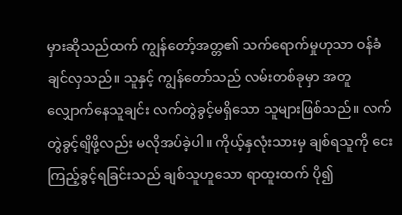မှားဆိုသည်ထက် ကျွန်တော့်အတ္တ၏ သက်ရောက်မှုဟုသာ ဝန်ခံချင်လှသည်။ သူနှင့် ကျွန်တော်သည် လမ်းတစ်ခုမှာ အတူလျှောက်နေသူချင်း လက်တွဲခွင့်မရှိသော သူများဖြစ်သည်။ လက်တွဲခွင့်ရျိဖို့လည်း မလိုအပ်ခဲ့ပါ။ ကိုယ့်နှလုံးသားမှ ချစ်ရသူကို ငေးကြည့်ခွင့်ရခြင်းသည် ချစ်သူဟူသော ရာထူးထက် ပို၍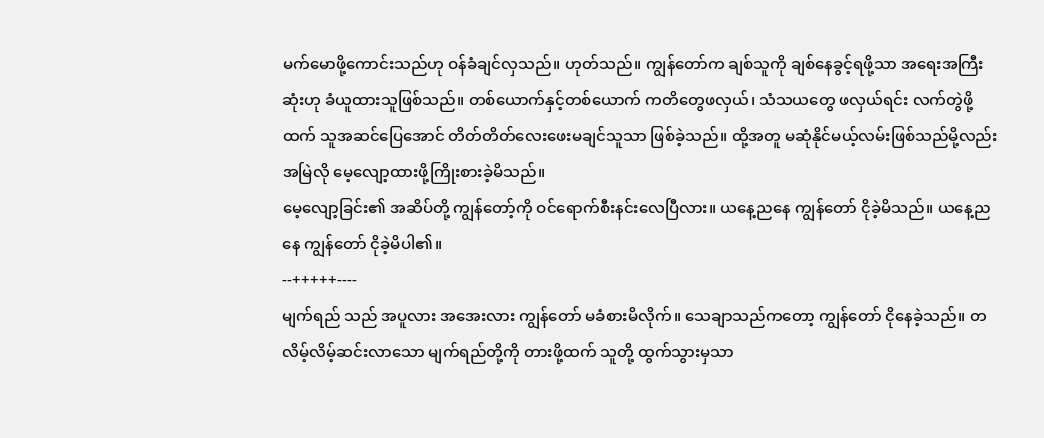မက်မောဖို့ကောင်းသည်ဟု ဝန်ခံချင်လှသည်။ ဟုတ်သည်။ ကျွန်တော်က ချစ်သူကို ချစ်နေခွင့်ရဖို့သာ အရေးအကြီးဆုံးဟု ခံယူထားသူဖြစ်သည်။ တစ်ယောက်နှင့်တစ်ယောက် ကတိတွေဖလှယ်၊ သံသယတွေ ဖလှယ်ရင်း လက်တွဲဖို့ထက် သူအဆင်ပြေအောင် တိတ်တိတ်လေးဖေးမချင်သူသာ ဖြစ်ခဲ့သည်။ ထို့အတူ မဆုံနိုင်မယ့်လမ်းဖြစ်သည်မို့လည်း အမြဲလို မေ့လျော့ထားဖို့ကြိုးစားခဲ့မိသည်။
မေ့လျော့ခြင်း၏ အဆိပ်တို့ ကျွန်တော့်ကို ဝင်ရောက်စီးနင်းလေပြီလား။ ယနေ့ညနေ ကျွန်တော် ငိုခဲ့မိသည်။ ယနေ့ညနေ ကျွန်တော် ငိုခဲ့မိပါ၏။
--+++++----
မျက်ရည် သည် အပူလား အအေးလား ကျွန်တော် မခံစားမိလိုက်။ သေချာသည်ကတော့ ကျွန်တော် ငိုနေခဲ့သည်။ တလိမ့်လိမ့်ဆင်းလာသော မျက်ရည်တို့ကို တားဖို့ထက် သူတို့ ထွက်သွားမှသာ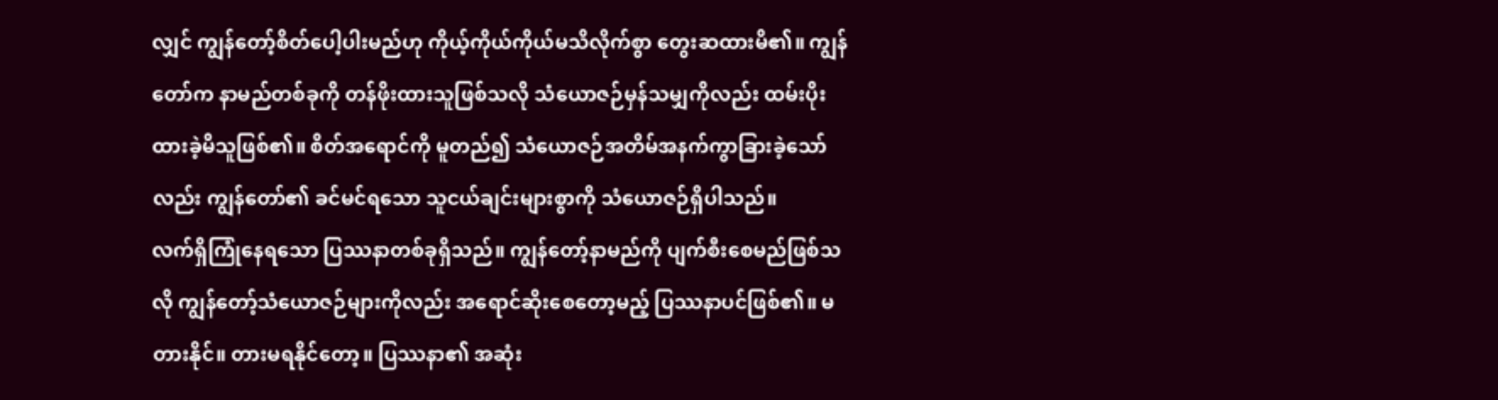လျှင် ကျွန်တော့်စိတ်ပေါ့ပါးမည်ဟု ကိုယ့်ကိုယ်ကိုယ်မသိလိုက်စွာ တွေးဆထားမိ၏။ ကျွန်တော်က နာမည်တစ်ခုကို တန်ဖိုးထားသူဖြစ်သလို သံယောဇဉ်မှန်သမျှကိုလည်း ထမ်းပိုးထားခဲ့မိသူဖြစ်၏။ စိတ်အရောင်ကို မူတည်၍ သံယောဇဉ်အတိမ်အနက်ကွာခြားခဲ့သော်လည်း ကျွန်တော်၏ ခင်မင်ရသော သူငယ်ချင်းများစွာကို သံယောဇဉ်ရှိပါသည်။
လက်ရှိကြုံနေရသော ပြဿနာတစ်ခုရှိသည်။ ကျွန်တော့်နာမည်ကို ပျက်စီးစေမည်ဖြစ်သလို ကျွန်တော့်သံယောဇဉ်များကိုလည်း အရောင်ဆိုးစေတော့မည့် ပြဿနာပင်ဖြစ်၏။ မတားနိုင်။ တားမရနိုင်တော့။ ပြဿနာ၏ အဆုံး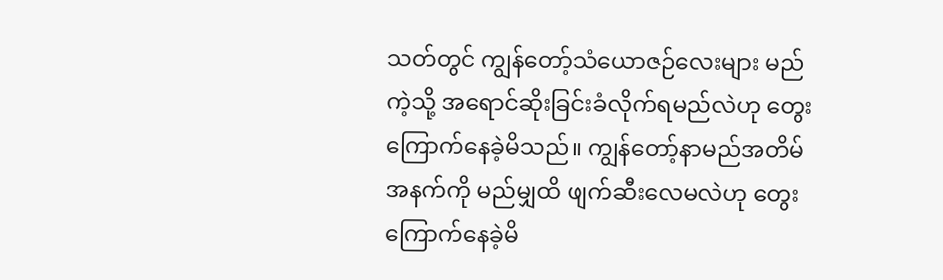သတ်တွင် ကျွန်တော့်သံယောဇဉ်လေးများ မည်ကဲ့သို့ အရောင်ဆိုးခြင်းခံလိုက်ရမည်လဲဟု တွေးကြောက်နေခဲ့မိသည်။ ကျွန်တော့်နာမည်အတိမ်အနက်ကို မည်မျှထိ ဖျက်ဆီးလေမလဲဟု တွေးကြောက်နေခဲ့မိ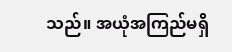သည်။ အယုံအကြည်မရှိ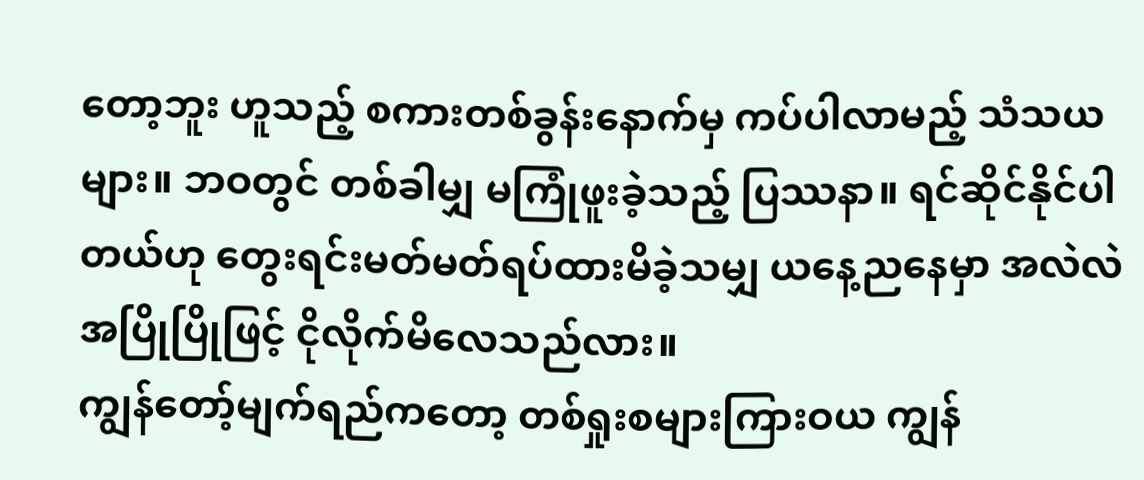တော့ဘူး ဟူသည့် စကားတစ်ခွန်းနောက်မှ ကပ်ပါလာမည့် သံသယများ။ ဘဝတွင် တစ်ခါမျှ မကြုံဖူးခဲ့သည့် ပြဿနာ။ ရင်ဆိုင်နိုင်ပါတယ်ဟု တွေးရင်းမတ်မတ်ရပ်ထားမိခဲ့သမျှ ယနေ့ညနေမှာ အလဲလဲအပြိုပြိုဖြင့် ငိုလိုက်မိလေသည်လား။
ကျွန်တော့်မျက်ရည်ကတော့ တစ်ရှုးစများကြားဝယ ကျွန်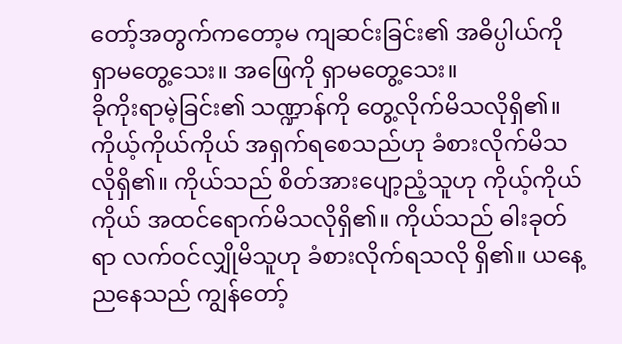တော့်အတွက်ကတော့မ ကျဆင်းခြင်း၏ အဓိပ္ပါယ်ကို ရှာမတွေ့သေး။ အဖြေကို ရှာမတွေ့သေး။
ခိုကိုးရာမဲ့ခြင်း၏ သဏ္ဍာန်ကို တွေ့လိုက်မိသလိုရှိ၏။ ကိုယ့်ကိုယ်ကိုယ် အရှက်ရစေသည်ဟု ခံစားလိုက်မိသလိုရှိ၏။ ကိုယ်သည် စိတ်အားပျော့ညံ့သူဟု ကိုယ့်ကိုယ်ကိုယ် အထင်ရောက်မိသလိုရှိ၏။ ကိုယ်သည် ဓါးခုတ်ရာ လက်ဝင်လျှိုမိသူဟု ခံစားလိုက်ရသလို ရှိ၏။ ယနေ့ညနေသည် ကျွန်တော့်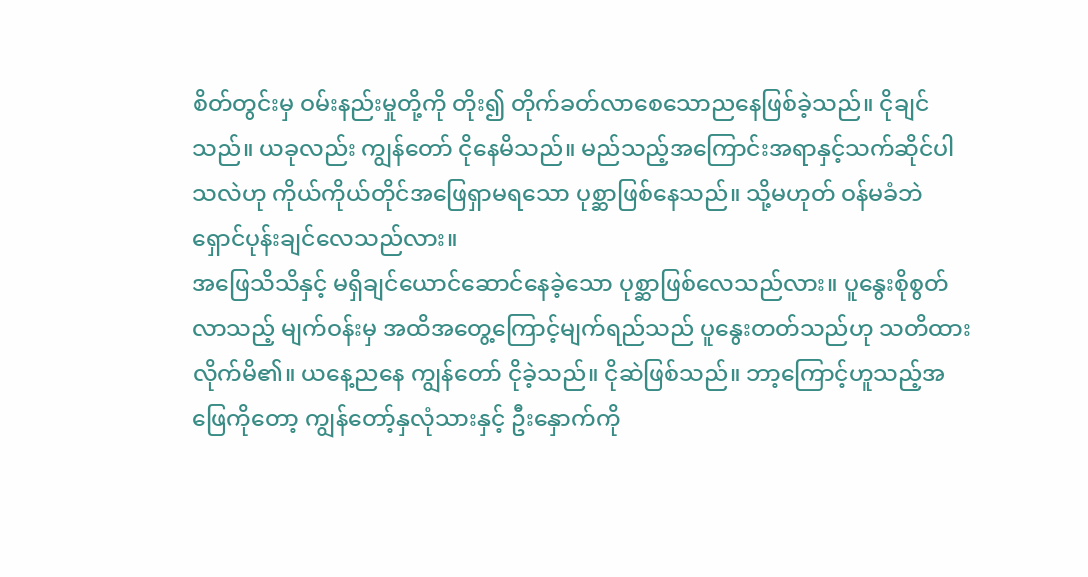စိတ်တွင်းမှ ဝမ်းနည်းမှုတို့ကို တိုး၍ တိုက်ခတ်လာစေသောညနေဖြစ်ခဲ့သည်။ ငိုချင်သည်။ ယခုလည်း ကျွန်တော် ငိုနေမိသည်။ မည်သည့်အကြောင်းအရာနှင့်သက်ဆိုင်ပါသလဲဟု ကိုယ်ကိုယ်တိုင်အဖြေရှာမရသော ပုစ္ဆာဖြစ်နေသည်။ သို့မဟုတ် ဝန်မခံဘဲ ရှောင်ပုန်းချင်လေသည်လား။
အဖြေသိသိနှင့် မရှိချင်ယောင်ဆောင်နေခဲ့သော ပုစ္ဆာဖြစ်လေသည်လား။ ပူနွေးစိုစွတ်လာသည့် မျက်ဝန်းမှ အထိအတွေ့ကြောင့်မျက်ရည်သည် ပူနွေးတတ်သည်ဟု သတိထားလိုက်မိ၏။ ယနေ့ညနေ ကျွန်တော် ငိုခဲ့သည်။ ငိုဆဲဖြစ်သည်။ ဘာ့ကြောင့်ဟူသည့်အဖြေကိုတော့ ကျွန်တော့်နှလုံသားနှင့် ဦးနှောက်ကို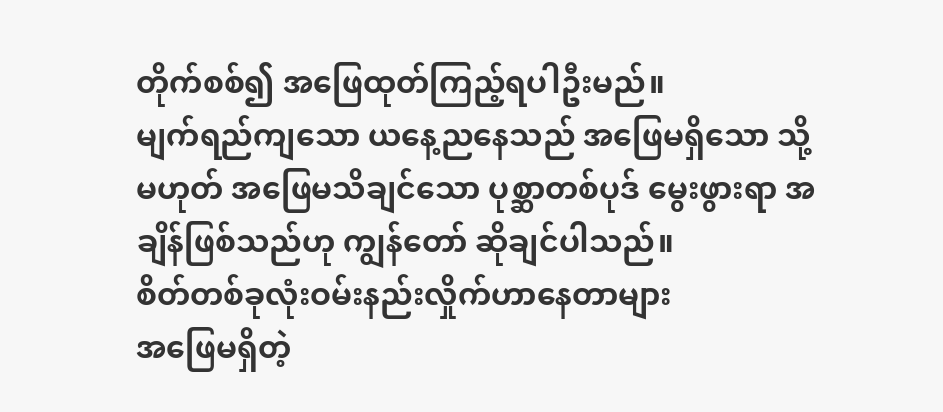တိုက်စစ်၍ အဖြေထုတ်ကြည့်ရပါဦးမည်။
မျက်ရည်ကျသော ယနေ့ညနေသည် အဖြေမရှိသော သို့မဟုတ် အဖြေမသိချင်သော ပုစ္ဆာတစ်ပုဒ် မွေးဖွားရာ အချိန်ဖြစ်သည်ဟု ကျွန်တော် ဆိုချင်ပါသည်။
စိတ်တစ်ခုလုံးဝမ်းနည်းလှိုက်ဟာနေတာများ
အဖြေမရှိတဲ့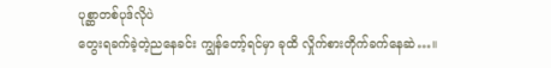ပုစ္ဆာတစ်ပုဒ်လိုပဲ
တွေးရခက်ခဲ့တဲ့ညနေခင်း ကျွန်တော့်ရင်မှာ ခုထိ လှိုက်စားတိုက်ခက်နေဆဲ…။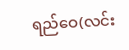ရည်ဝေ(လင်း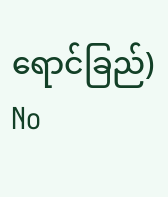ရောင်ခြည်)
No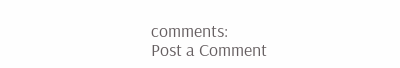comments:
Post a Comment